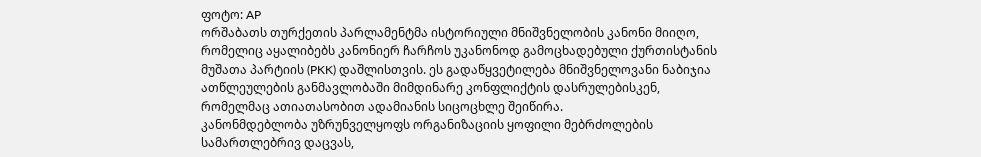ფოტო: AP
ორშაბათს თურქეთის პარლამენტმა ისტორიული მნიშვნელობის კანონი მიიღო, რომელიც აყალიბებს კანონიერ ჩარჩოს უკანონოდ გამოცხადებული ქურთისტანის მუშათა პარტიის (PKK) დაშლისთვის. ეს გადაწყვეტილება მნიშვნელოვანი ნაბიჯია ათწლეულების განმავლობაში მიმდინარე კონფლიქტის დასრულებისკენ, რომელმაც ათიათასობით ადამიანის სიცოცხლე შეიწირა.
კანონმდებლობა უზრუნველყოფს ორგანიზაციის ყოფილი მებრძოლების სამართლებრივ დაცვას,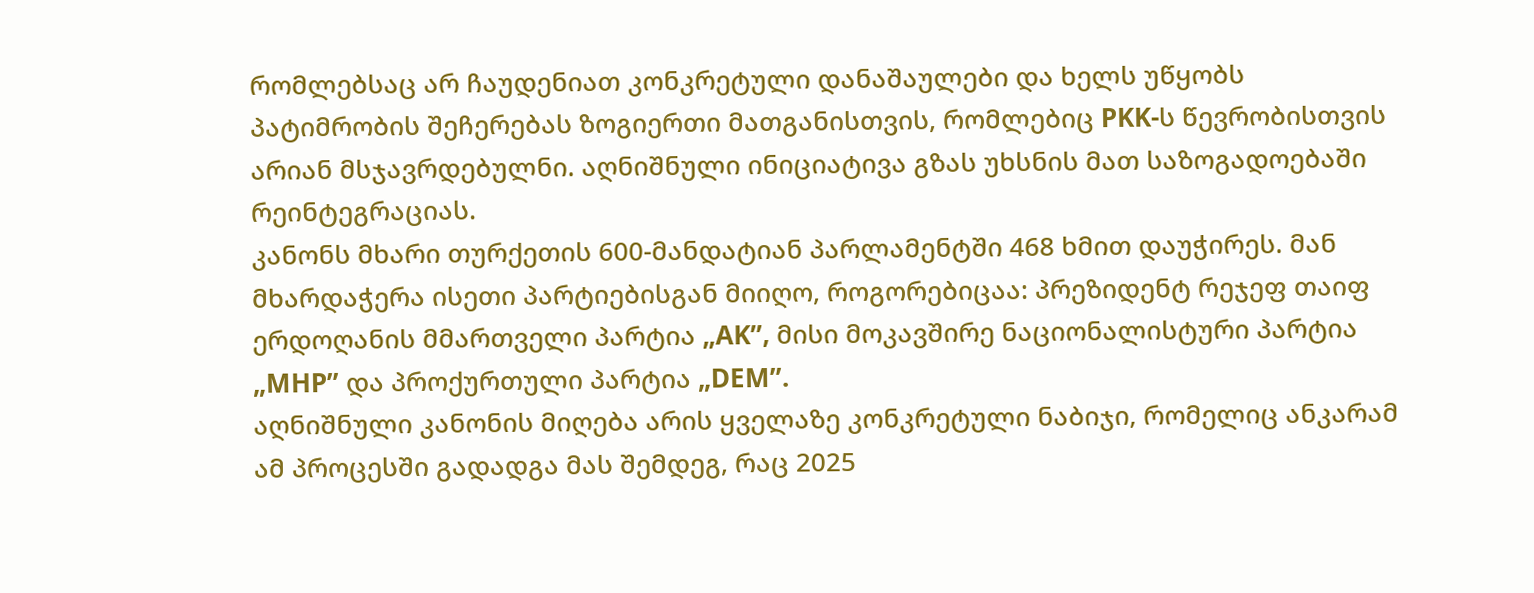რომლებსაც არ ჩაუდენიათ კონკრეტული დანაშაულები და ხელს უწყობს პატიმრობის შეჩერებას ზოგიერთი მათგანისთვის, რომლებიც PKK-ს წევრობისთვის არიან მსჯავრდებულნი. აღნიშნული ინიციატივა გზას უხსნის მათ საზოგადოებაში რეინტეგრაციას.
კანონს მხარი თურქეთის 600-მანდატიან პარლამენტში 468 ხმით დაუჭირეს. მან მხარდაჭერა ისეთი პარტიებისგან მიიღო, როგორებიცაა: პრეზიდენტ რეჯეფ თაიფ ერდოღანის მმართველი პარტია „AK”, მისი მოკავშირე ნაციონალისტური პარტია „MHP” და პროქურთული პარტია „DEM”.
აღნიშნული კანონის მიღება არის ყველაზე კონკრეტული ნაბიჯი, რომელიც ანკარამ ამ პროცესში გადადგა მას შემდეგ, რაც 2025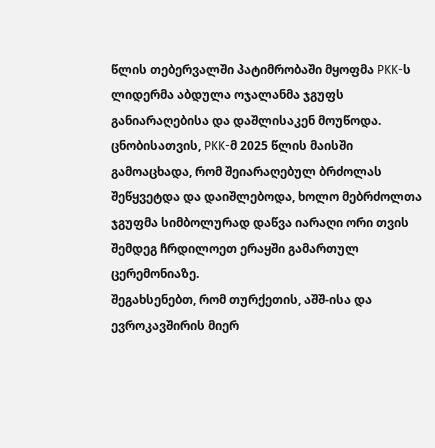წლის თებერვალში პატიმრობაში მყოფმა PKK-ს ლიდერმა აბდულა ოჯალანმა ჯგუფს განიარაღებისა და დაშლისაკენ მოუწოდა.
ცნობისათვის, PKK-მ 2025 წლის მაისში გამოაცხადა, რომ შეიარაღებულ ბრძოლას შეწყვეტდა და დაიშლებოდა, ხოლო მებრძოლთა ჯგუფმა სიმბოლურად დაწვა იარაღი ორი თვის შემდეგ ჩრდილოეთ ერაყში გამართულ ცერემონიაზე.
შეგახსენებთ, რომ თურქეთის, აშშ-ისა და ევროკავშირის მიერ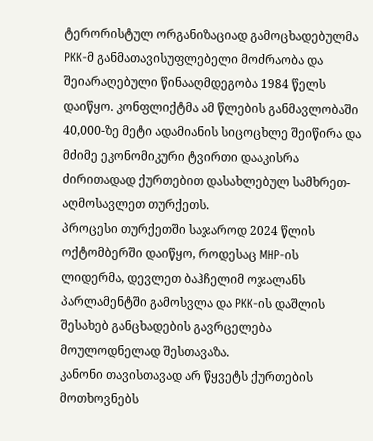ტერორისტულ ორგანიზაციად გამოცხადებულმა PKK-მ განმათავისუფლებელი მოძრაობა და შეიარაღებული წინააღმდეგობა 1984 წელს დაიწყო. კონფლიქტმა ამ წლების განმავლობაში 40,000-ზე მეტი ადამიანის სიცოცხლე შეიწირა და მძიმე ეკონომიკური ტვირთი დააკისრა ძირითადად ქურთებით დასახლებულ სამხრეთ-აღმოსავლეთ თურქეთს.
პროცესი თურქეთში საჯაროდ 2024 წლის ოქტომბერში დაიწყო, როდესაც MHP-ის ლიდერმა, დევლეთ ბაჰჩელიმ ოჯალანს პარლამენტში გამოსვლა და PKK-ის დაშლის შესახებ განცხადების გავრცელება მოულოდნელად შესთავაზა.
კანონი თავისთავად არ წყვეტს ქურთების მოთხოვნებს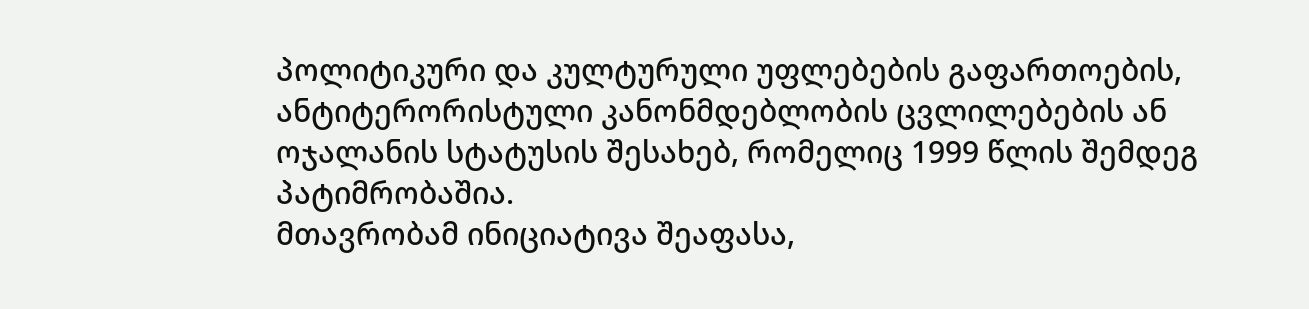პოლიტიკური და კულტურული უფლებების გაფართოების, ანტიტერორისტული კანონმდებლობის ცვლილებების ან ოჯალანის სტატუსის შესახებ, რომელიც 1999 წლის შემდეგ პატიმრობაშია.
მთავრობამ ინიციატივა შეაფასა,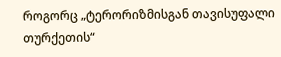როგორც „ტერორიზმისგან თავისუფალი თურქეთის“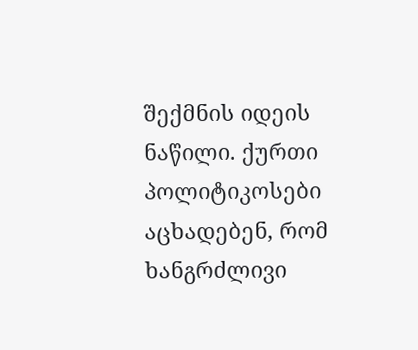შექმნის იდეის ნაწილი. ქურთი პოლიტიკოსები აცხადებენ, რომ ხანგრძლივი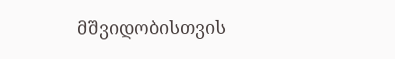მშვიდობისთვის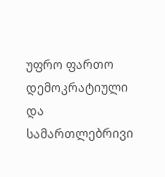უფრო ფართო დემოკრატიული და სამართლებრივი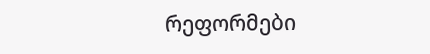რეფორმები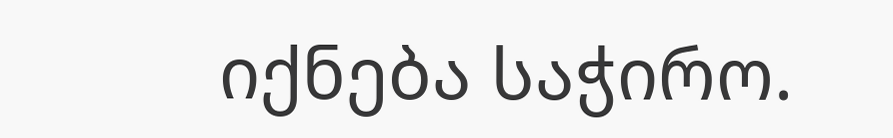იქნება საჭირო.